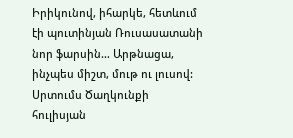Իրիկունով, իհարկե, հետևում էի պուտինյան Ռուսասատանի նոր ֆարսին… Արթնացա, ինչպես միշտ, մութ ու լուսով: Սրտումս Ծաղկունքի հուլիսյան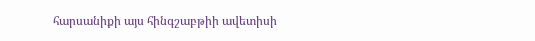հարսանիքի այս հինգշաբթիի ավետիսի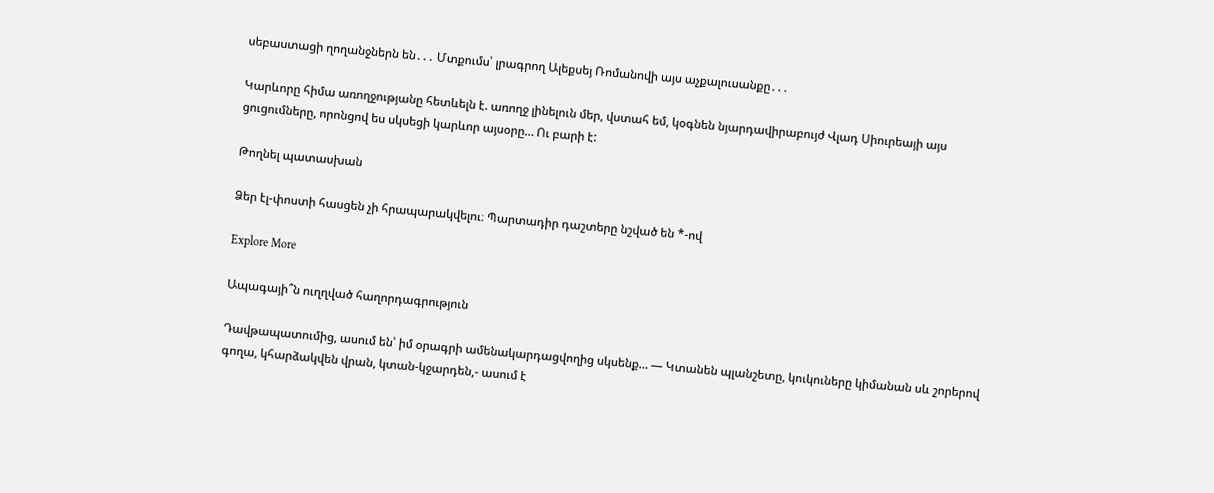սեբաստացի ղողանջներն են․․․ Մտքումս՝ լրագրող Ալեքսեյ Ռոմանովի այս աչքալուսանքը․․․

Կարևորը հիմա առողջությանը հետևելն է. առողջ լինելուն մեր, վստահ եմ, կօգնեն նյարդավիրաբույժ Վլադ Սիուրեայի այս ցուցումները, որոնցով ես սկսեցի կարևոր այսօրը… Ու բարի է:

Թողնել պատասխան

Ձեր էլ-փոստի հասցեն չի հրապարակվելու։ Պարտադիր դաշտերը նշված են *-ով

Explore More

Ապագայի՞ն ուղղված հաղորդագրություն

Դավթապատումից, ասում են՝ իմ օրագրի ամենակարդացվողից սկսենք… — Կտանեն պլանշետը, կուկուները կիմանան սև շորերով գողա, կհարձակվեն վրան, կտան-կջարդեն,- ասում է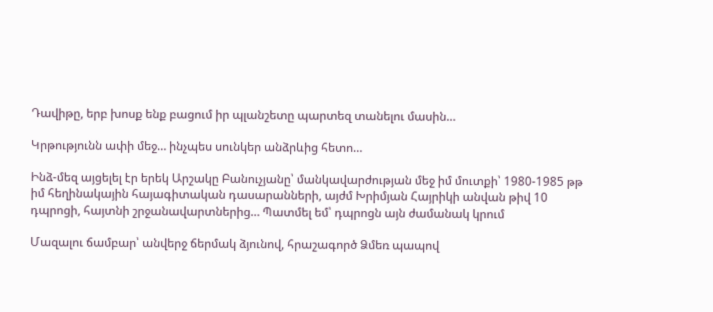Դավիթը, երբ խոսք ենք բացում իր պլանշետը պարտեզ տանելու մասին…

Կրթությունն ափի մեջ… ինչպես սունկեր անձրևից հետո…

Ինձ-մեզ այցելել էր երեկ Արշակը Բանուչյանը՝ մանկավարժության մեջ իմ մուտքի՝ 1980-1985 թթ իմ հեղինակային հայագիտական դասարանների, այժմ Խրիմյան Հայրիկի անվան թիվ 10 դպրոցի, հայտնի շրջանավարտներից… Պատմել եմ՝ դպրոցն այն ժամանակ կրում

Մազալու ճամբար՝ անվերջ ճերմակ ձյունով, հրաշագործ Ձմեռ պապով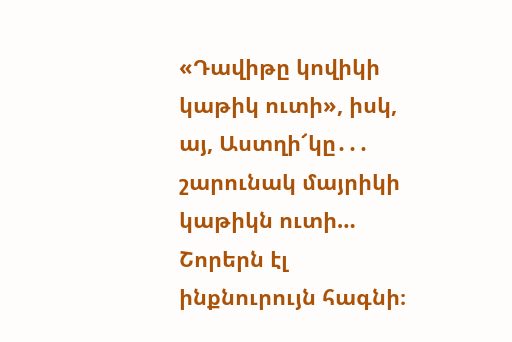«Դավիթը կովիկի կաթիկ ուտի», իսկ, այ, Աստղի՜կը․․․ շարունակ մայրիկի կաթիկն ուտի… Շորերն էլ ինքնուրույն հագնի։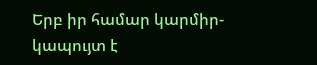Երբ իր համար կարմիր-կապույտ է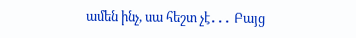ամեն ինչ, սա հեշտ չէ․․․ Բայց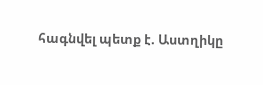հագնվել պետք է. Աստղիկը